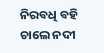ନିରବଧି ବହି ଚାଲେ ନଦୀ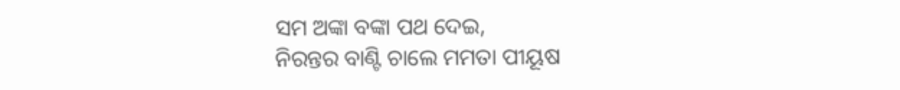ସମ ଅଙ୍କା ବଙ୍କା ପଥ ଦେଇ,
ନିରନ୍ତର ବାଣ୍ଟି ଚାଲେ ମମତା ପୀୟୂଷ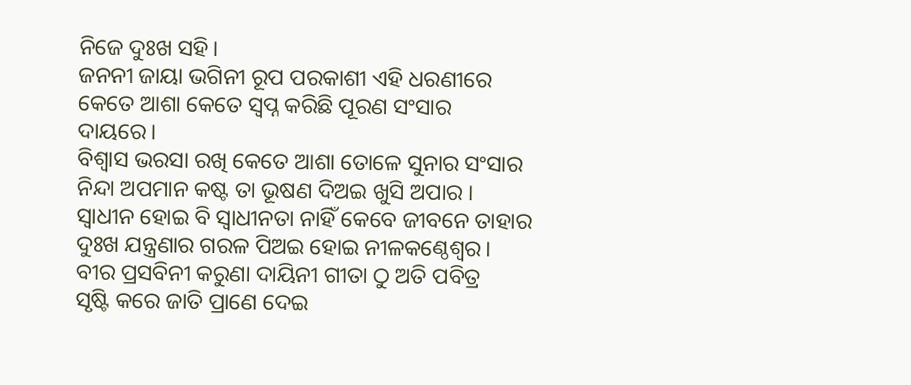ନିଜେ ଦୁଃଖ ସହି।
ଜନନୀ ଜାୟା ଭଗିନୀ ରୂପ ପରକାଶୀ ଏହି ଧରଣୀରେ
କେତେ ଆଶା କେତେ ସ୍ୱପ୍ନ କରିଛି ପୂରଣ ସଂସାର ଦାୟରେ।
ବିଶ୍ୱାସ ଭରସା ରଖି କେତେ ଆଶା ତୋଳେ ସୁନାର ସଂସାର
ନିନ୍ଦା ଅପମାନ କଷ୍ଟ ତା ଭୂଷଣ ଦିଅଇ ଖୁସି ଅପାର ।
ସ୍ୱାଧୀନ ହୋଇ ବି ସ୍ୱାଧୀନତା ନାହିଁ କେବେ ଜୀବନେ ତାହାର
ଦୁଃଖ ଯନ୍ତ୍ରଣାର ଗରଳ ପିଅଇ ହୋଇ ନୀଳକଣ୍ଠେଶ୍ୱର।
ବୀର ପ୍ରସବିନୀ କରୁଣା ଦାୟିନୀ ଗୀତା ଠୁ ଅତି ପବିତ୍ର
ସୃଷ୍ଟି କରେ ଜାତି ପ୍ରାଣେ ଦେଇ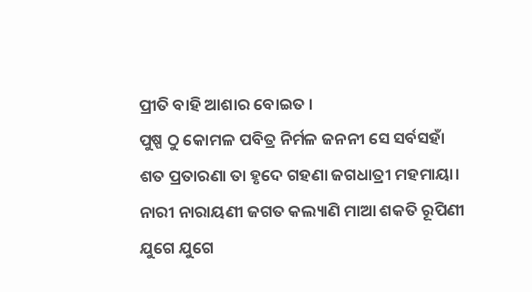ପ୍ରୀତି ବାହି ଆଶାର ବୋଇତ ।
ପୁଷ୍ପ ଠୁ କୋମଳ ପବିତ୍ର ନିର୍ମଳ ଜନନୀ ସେ ସର୍ବସହାଁ
ଶତ ପ୍ରତାରଣା ତା ହୃଦେ ଗହଣା ଜଗଧାତ୍ରୀ ମହମାୟା।
ନାରୀ ନାରାୟଣୀ ଜଗତ କଲ୍ୟାଣି ମାଆ ଶକତି ରୂପିଣୀ
ଯୁଗେ ଯୁଗେ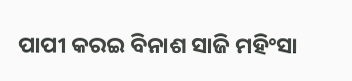ପାପୀ କରଇ ବିନାଶ ସାଜି ମହିଂସା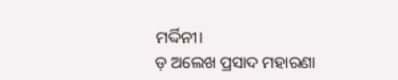ମର୍ଦ୍ଦିନୀ।
ଡ଼ ଅଲେଖ ପ୍ରସାଦ ମହାରଣା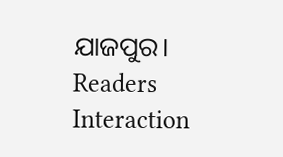ଯାଜପୁର।
Readers Interaction